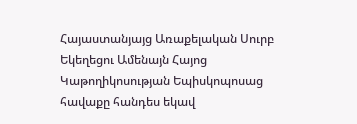Հայաստանյայց Առաքելական Սուրբ Եկեղեցու Ամենայն Հայոց Կաթողիկոսության Եպիսկոպոսաց հավաքը հանդես եկավ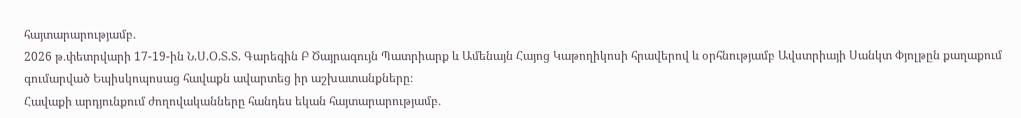հայտարարությամբ․
2026 թ․փետրվարի 17-19-ին Ն.Ս.Օ.Տ.Տ. Գարեգին Բ Ծայրագույն Պատրիարք և Ամենայն Հայոց Կաթողիկոսի հրավերով և օրհնությամբ Ավստրիայի Սանկտ Փյոլթըն քաղաքում գումարված Եպիսկոպոսաց հավաքն ավարտեց իր աշխատանքները։
Հավաքի արդյունքում ժողովականները հանդես եկան հայտարարությամբ․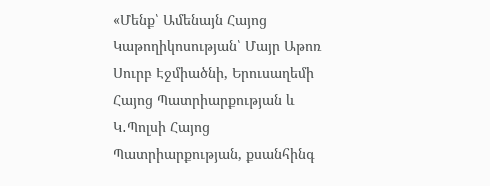«Մենք՝ Ամենայն Հայոց Կաթողիկոսության՝ Մայր Աթոռ Սուրբ Էջմիածնի, Երուսաղեմի Հայոց Պատրիարքության և Կ․Պոլսի Հայոց Պատրիարքության, քսանհինգ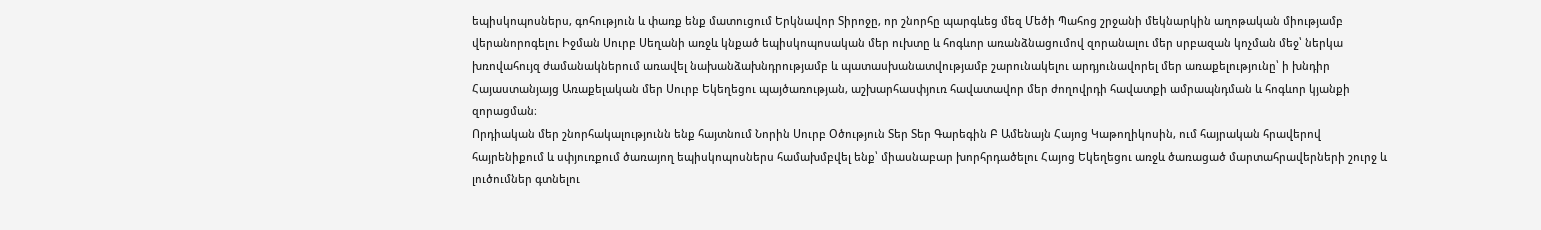եպիսկոպոսներս, գոհություն և փառք ենք մատուցում Երկնավոր Տիրոջը, որ շնորհը պարգևեց մեզ Մեծի Պահոց շրջանի մեկնարկին աղոթական միությամբ վերանորոգելու Իջման Սուրբ Սեղանի առջև կնքած եպիսկոպոսական մեր ուխտը և հոգևոր առանձնացումով զորանալու մեր սրբազան կոչման մեջ՝ ներկա խռովահույզ ժամանակներում առավել նախանձախնդրությամբ և պատասխանատվությամբ շարունակելու արդյունավորել մեր առաքելությունը՝ ի խնդիր Հայաստանյայց Առաքելական մեր Սուրբ Եկեղեցու պայծառության, աշխարհասփյուռ հավատավոր մեր ժողովրդի հավատքի ամրապնդման և հոգևոր կյանքի զորացման։
Որդիական մեր շնորհակալությունն ենք հայտնում Նորին Սուրբ Օծություն Տեր Տեր Գարեգին Բ Ամենայն Հայոց Կաթողիկոսին, ում հայրական հրավերով հայրենիքում և սփյուռքում ծառայող եպիսկոպոսներս համախմբվել ենք՝ միասնաբար խորհրդածելու Հայոց Եկեղեցու առջև ծառացած մարտահրավերների շուրջ և լուծումներ գտնելու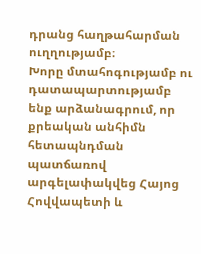դրանց հաղթահարման ուղղությամբ։
Խորը մտահոգությամբ ու դատապարտությամբ ենք արձանագրում, որ քրեական անհիմն հետապնդման պատճառով արգելափակվեց Հայոց Հովվապետի և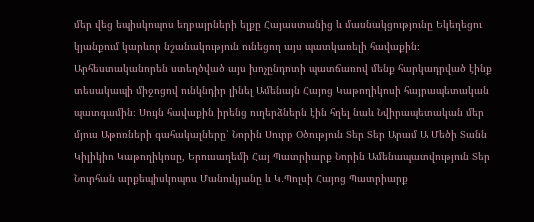մեր վեց եպիսկոպոս եղբայրների ելքը Հայաստանից և մասնակցությունը Եկեղեցու կյանքում կարևոր նշանակություն ունեցող այս պատկառելի հավաքին։ Արհեստականորեն ստեղծված այս խոչընդոտի պատճառով մենք հարկադրված էինք տեսակապի միջոցով ունկնդիր լինել Ամենայն Հայոց Կաթողիկոսի հայրապետական պատգամին։ Սույն հավաքին իրենց ուղերձներն էին հղել նաև Նվիրապետական մեր մյուս Աթոռների գահակալները՝ Նորին Սուրբ Օծություն Տեր Տեր Արամ Ա Մեծի Տանն Կիլիկիո Կաթողիկոսը, Երուսաղեմի Հայ Պատրիարք Նորին Ամենապատվություն Տեր Նուրհան արքեպիսկոպոս Մանուկյանը և Կ․Պոլսի Հայոց Պատրիարք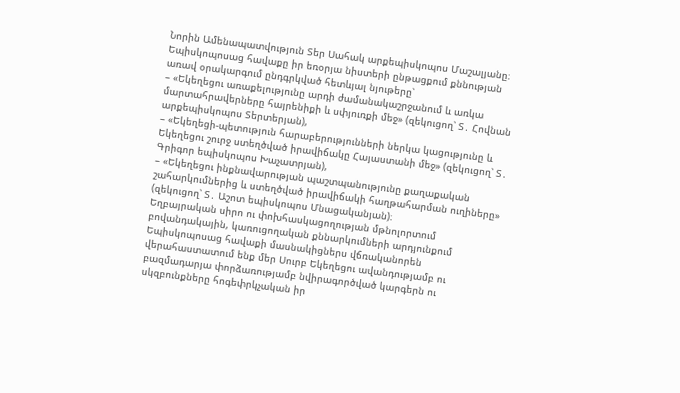Նորին Ամենապատվություն Տեր Սահակ արքեպիսկոպոս Մաշալյանը։
Եպիսկոպոսաց հավաքը իր եռօրյա նիստերի ընթացքում քննության առավ օրակարգում ընդգրկված հետևյալ նյութերը՝
– «Եկեղեցու առաքելությունը արդի ժամանակաշրջանում և առկա մարտահրավերները հայրենիքի և սփյուռքի մեջ» (զեկուցող՝ Տ․ Հովնան արքեպիսկոպոս Տերտերյան),
– «Եկեղեցի-պետություն հարաբերությունների ներկա կացությունը և Եկեղեցու շուրջ ստեղծված իրավիճակը Հայաստանի մեջ» (զեկուցող՝ Տ․ Գրիգոր եպիսկոպոս Խաչատրյան),
– «Եկեղեցու ինքնավարության պաշտպանությունը քաղաքական շահարկումներից և ստեղծված իրավիճակի հաղթահարման ուղիները» (զեկուցող՝ Տ․ Աշոտ եպիսկոպոս Մնացականյան)։
Եղբայրական սիրո ու փոխհասկացողության մթնոլորտում բովանդակային, կառուցողական քննարկումների արդյունքում Եպիսկոպոսաց հավաքի մասնակիցներս վճռականորեն վերահաստատում ենք մեր Սուրբ Եկեղեցու ավանդությամբ ու բազմադարյա փորձառությամբ նվիրագործված կարգերն ու սկզբունքները հոգեփրկչական իր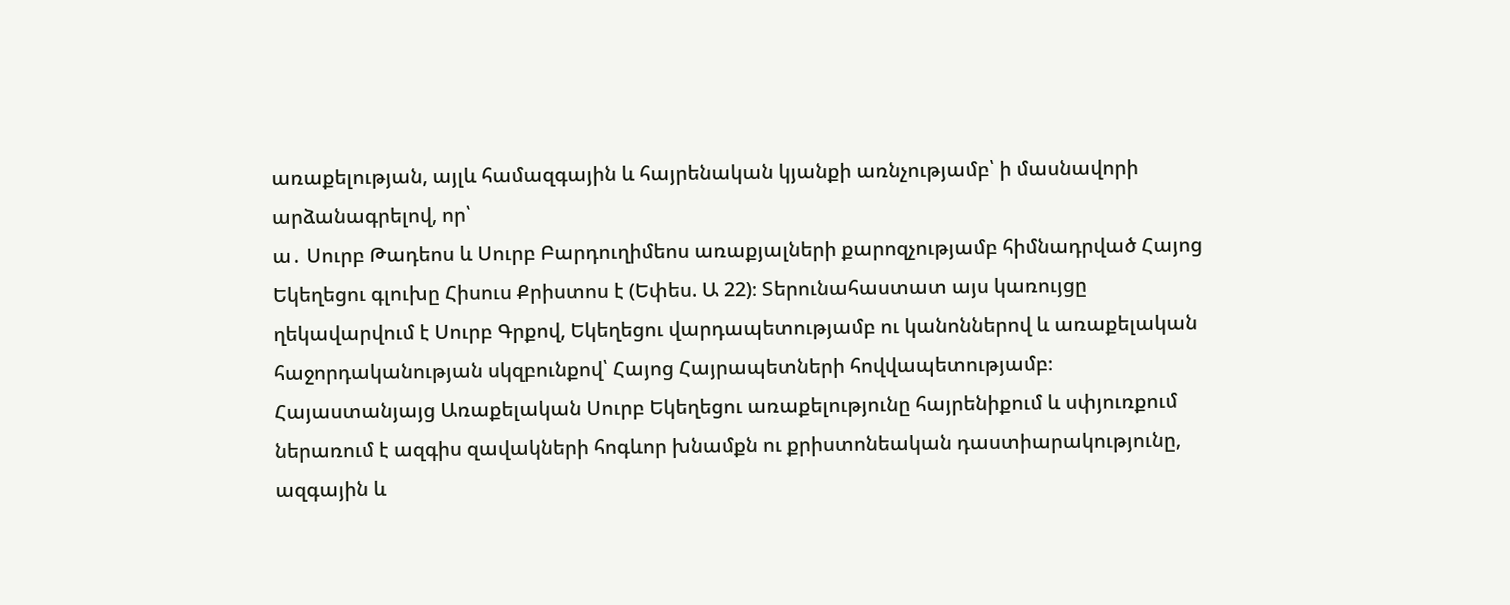առաքելության, այլև համազգային և հայրենական կյանքի առնչությամբ՝ ի մասնավորի արձանագրելով, որ՝
ա․ Սուրբ Թադեոս և Սուրբ Բարդուղիմեոս առաքյալների քարոզչությամբ հիմնադրված Հայոց Եկեղեցու գլուխը Հիսուս Քրիստոս է (Եփես. Ա 22)։ Տերունահաստատ այս կառույցը ղեկավարվում է Սուրբ Գրքով, Եկեղեցու վարդապետությամբ ու կանոններով և առաքելական հաջորդականության սկզբունքով՝ Հայոց Հայրապետների հովվապետությամբ։ Հայաստանյայց Առաքելական Սուրբ Եկեղեցու առաքելությունը հայրենիքում և սփյուռքում ներառում է ազգիս զավակների հոգևոր խնամքն ու քրիստոնեական դաստիարակությունը, ազգային և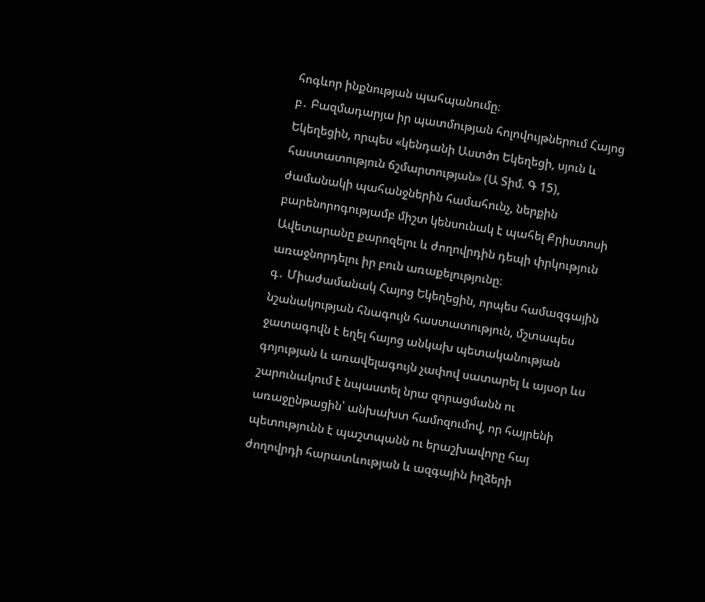հոգևոր ինքնության պահպանումը։
բ․ Բազմադարյա իր պատմության հոլովույթներում Հայոց Եկեղեցին, որպես «կենդանի Աստծո Եկեղեցի, սյուն և հաստատություն ճշմարտության» (Ա Տիմ. Գ 15), ժամանակի պահանջներին համահունչ, ներքին բարենորոգությամբ միշտ կենսունակ է պահել Քրիստոսի Ավետարանը քարոզելու և ժողովրդին դեպի փրկություն առաջնորդելու իր բուն առաքելությունը։
գ․ Միաժամանակ Հայոց Եկեղեցին, որպես համազգային նշանակության հնագույն հաստատություն, մշտապես ջատագովն է եղել հայոց անկախ պետականության գոյության և առավելագույն չափով սատարել և այսօր ևս շարունակում է նպաստել նրա զորացմանն ու առաջընթացին՝ անխախտ համոզումով, որ հայրենի պետությունն է պաշտպանն ու երաշխավորը հայ ժողովրդի հարատևության և ազգային իղձերի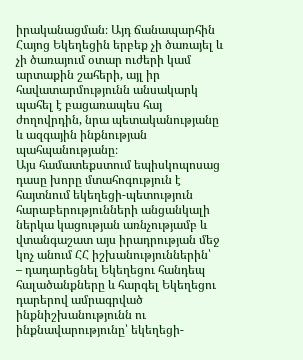իրականացման։ Այդ ճանապարհին Հայոց Եկեղեցին երբեք չի ծառայել և չի ծառայում օտար ուժերի կամ արտաքին շահերի, այլ իր հավատարմությունն անսակարկ պահել է բացառապես հայ ժողովրդին, նրա պետականությանը և ազգային ինքնության պահպանությանը։
Այս համատեքստում եպիսկոպոսաց դասը խորը մտահոգություն է հայտնում եկեղեցի-պետություն հարաբերությունների անցանկալի ներկա կացության առնչությամբ և վտանգաշատ այս իրադրության մեջ կոչ անում ՀՀ իշխանություններին՝
– դադարեցնել Եկեղեցու հանդեպ հալածանքները և հարգել Եկեղեցու դարերով ամրագրված ինքնիշխանությունն ու ինքնավարությունը՝ եկեղեցի-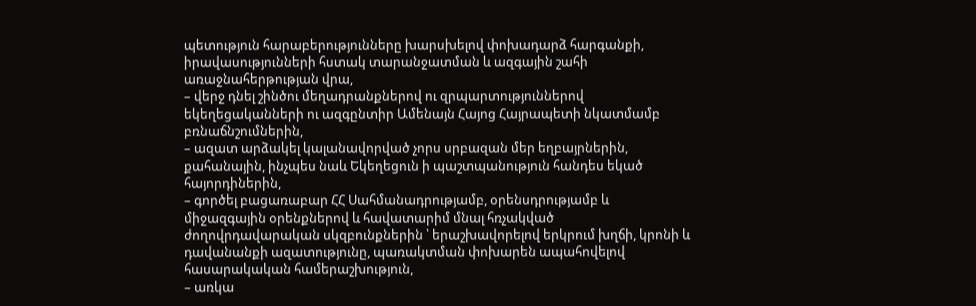պետություն հարաբերությունները խարսխելով փոխադարձ հարգանքի, իրավասությունների հստակ տարանջատման և ազգային շահի առաջնահերթության վրա,
– վերջ դնել շինծու մեղադրանքներով ու զրպարտություններով եկեղեցականների ու ազգընտիր Ամենայն Հայոց Հայրապետի նկատմամբ բռնաճնշումներին,
– ազատ արձակել կալանավորված չորս սրբազան մեր եղբայրներին, քահանային, ինչպես նաև Եկեղեցուն ի պաշտպանություն հանդես եկած հայորդիներին,
– գործել բացառաբար ՀՀ Սահմանադրությամբ, օրենսդրությամբ և միջազգային օրենքներով և հավատարիմ մնալ հռչակված ժողովրդավարական սկզբունքներին ՝ երաշխավորելով երկրում խղճի, կրոնի և դավանանքի ազատությունը, պառակտման փոխարեն ապահովելով հասարակական համերաշխություն,
– առկա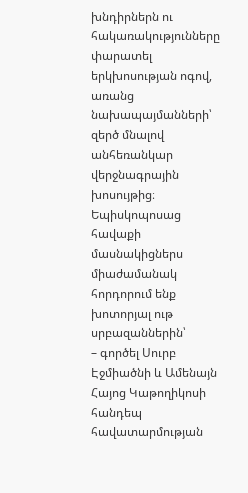խնդիրներն ու հակառակությունները փարատել երկխոսության ոգով, առանց նախապայմանների՝ զերծ մնալով անհեռանկար վերջնագրային խոսույթից։
Եպիսկոպոսաց հավաքի մասնակիցներս միաժամանակ հորդորում ենք խոտորյալ ութ սրբազաններին՝
– գործել Սուրբ Էջմիածնի և Ամենայն Հայոց Կաթողիկոսի հանդեպ հավատարմության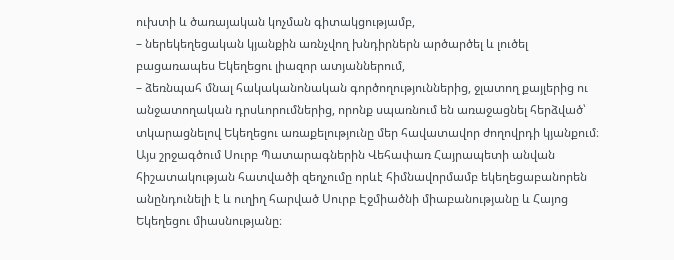ուխտի և ծառայական կոչման գիտակցությամբ,
– ներեկեղեցական կյանքին առնչվող խնդիրներն արծարծել և լուծել բացառապես Եկեղեցու լիազոր ատյաններում,
– ձեռնպահ մնալ հակականոնական գործողություններից, ջլատող քայլերից ու անջատողական դրսևորումներից, որոնք սպառնում են առաջացնել հերձված՝ տկարացնելով Եկեղեցու առաքելությունը մեր հավատավոր ժողովրդի կյանքում։ Այս շրջագծում Սուրբ Պատարագներին Վեհափառ Հայրապետի անվան հիշատակության հատվածի զեղչումը որևէ հիմնավորմամբ եկեղեցաբանորեն անընդունելի է և ուղիղ հարված Սուրբ Էջմիածնի միաբանությանը և Հայոց Եկեղեցու միասնությանը։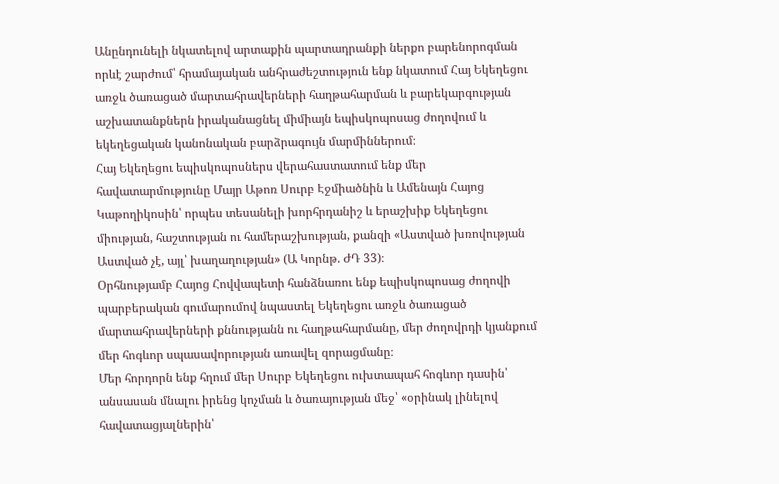Անընդունելի նկատելով արտաքին պարտադրանքի ներքո բարենորոգման որևէ շարժում՝ հրամայական անհրաժեշտություն ենք նկատում Հայ Եկեղեցու առջև ծառացած մարտահրավերների հաղթահարման և բարեկարգության աշխատանքներն իրականացնել միմիայն եպիսկոպոսաց ժողովում և եկեղեցական կանոնական բարձրագույն մարմիններում։
Հայ Եկեղեցու եպիսկոպոսներս վերահաստատում ենք մեր հավատարմությունը Մայր Աթոռ Սուրբ Էջմիածնին և Ամենայն Հայոց Կաթողիկոսին՝ որպես տեսանելի խորհրդանիշ և երաշխիք Եկեղեցու միության, հաշտության ու համերաշխության, քանզի «Աստված խռովության Աստված չէ, այլ՝ խաղաղության» (Ա Կորնթ. ԺԴ 33)։
Օրհնությամբ Հայոց Հովվապետի հանձնառու ենք եպիսկոպոսաց ժողովի պարբերական գումարումով նպաստել Եկեղեցու առջև ծառացած մարտահրավերների քննությանն ու հաղթահարմանը, մեր ժողովրդի կյանքում մեր հոգևոր սպասավորության առավել զորացմանը։
Մեր հորդորն ենք հղում մեր Սուրբ Եկեղեցու ուխտապահ հոգևոր դասին՝ անսասան մնալու իրենց կոչման և ծառայության մեջ՝ «օրինակ լինելով հավատացյալներին՝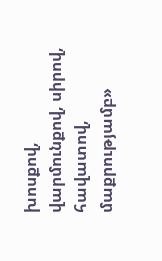խոսքով, վարմունքով, սիրով, հավատով, մաքրությամբ»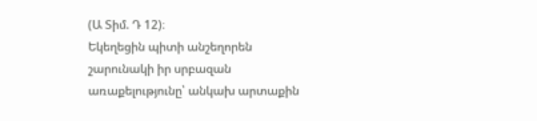(Ա Տիմ. Դ 12)։
Եկեղեցին պիտի անշեղորեն շարունակի իր սրբազան առաքելությունը՝ անկախ արտաքին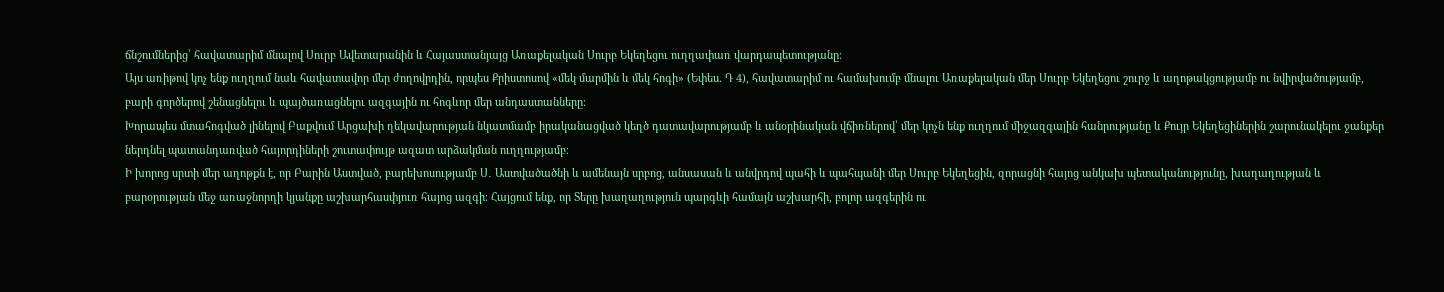ճնշումներից՝ հավատարիմ մնալով Սուրբ Ավետարանին և Հայաստանյայց Առաքելական Սուրբ Եկեղեցու ուղղափառ վարդապետությանը։
Այս առիթով կոչ ենք ուղղում նաև հավատավոր մեր ժողովրդին, որպես Քրիստոսով «մեկ մարմին և մեկ հոգի» (Եփես. Դ 4), հավատարիմ ու համախումբ մնալու Առաքելական մեր Սուրբ Եկեղեցու շուրջ և աղոթակցությամբ ու նվիրվածությամբ, բարի գործերով շենացնելու և պայծառացնելու ազգային ու հոգևոր մեր անդաստանները։
Խորապես մտահոգված լինելով Բաքվում Արցախի ղեկավարության նկատմամբ իրականացված կեղծ դատավարությամբ և անօրինական վճիռներով՝ մեր կոչն ենք ուղղում միջազգային հանրությանը և Քույր Եկեղեցիներին շարունակելու ջանքեր ներդնել պատանդառված հայորդիների շուտափույթ ազատ արձակման ուղղությամբ։
Ի խորոց սրտի մեր աղոթքն է, որ Բարին Աստված, բարեխոսությամբ Ս․ Աստվածածնի և ամենայն սրբոց, անսասան և անվրդով պահի և պահպանի մեր Սուրբ Եկեղեցին, զորացնի հայոց անկախ պետականությունը, խաղաղության և բարօրության մեջ առաջնորդի կյանքը աշխարհասփյուռ հայոց ազգի։ Հայցում ենք, որ Տերը խաղաղություն պարգևի համայն աշխարհի, բոլոր ազգերին ու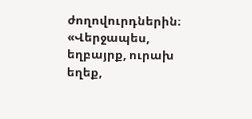ժողովուրդներին։
«Վերջապես, եղբայրք, ուրախ եղեք,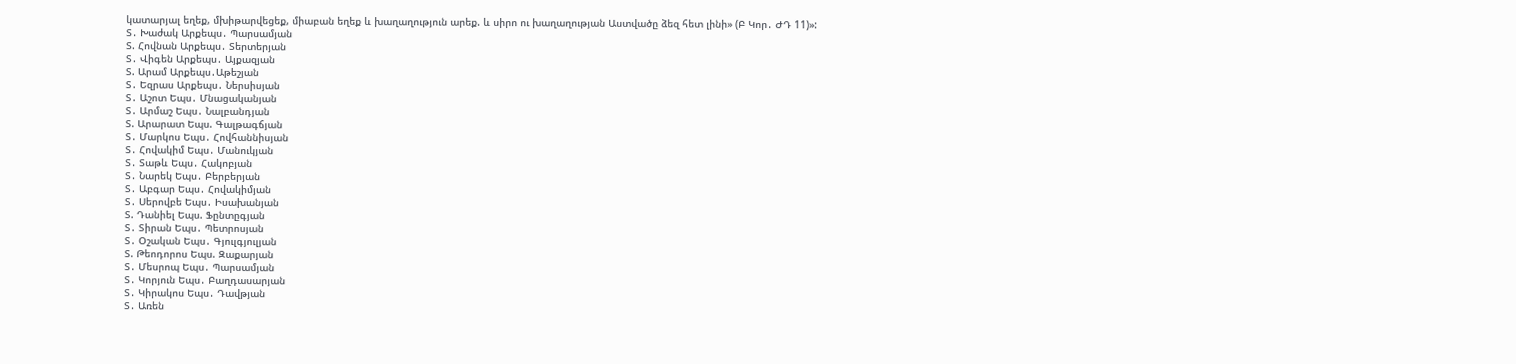կատարյալ եղեք, մխիթարվեցեք, միաբան եղեք և խաղաղություն արեք. և սիրո ու խաղաղության Աստվածը ձեզ հետ լինի» (Բ Կոր․ ԺԴ 11)»:
Տ․ Խաժակ Արքեպս․ Պարսամյան
Տ. Հովնան Արքեպս․ Տերտերյան
Տ․ Վիգեն Արքեպս․ Այքազյան
Տ. Արամ Արքեպս․Աթեշյան
Տ․ Եզրաս Արքեպս․ Ներսիսյան
Տ․ Աշոտ Եպս․ Մնացականյան
Տ․ Արմաշ Եպս․ Նալբանդյան
Տ. Արարատ Եպս. Գալթագճյան
Տ․ Մարկոս Եպս․ Հովհաննիսյան
Տ․ Հովակիմ Եպս․ Մանուկյան
Տ․ Տաթև Եպս․ Հակոբյան
Տ․ Նարեկ Եպս․ Բերբերյան
Տ․ Աբգար Եպս․ Հովակիմյան
Տ․ Սերովբե Եպս․ Իսախանյան
Տ. Դանիել Եպս. Ֆընտըգյան
Տ․ Տիրան Եպս․ Պետրոսյան
Տ․ Օշական Եպս․ Գյուլգյուլյան
Տ. Թեոդորոս Եպս. Զաքարյան
Տ․ Մեսրոպ Եպս․ Պարսամյան
Տ․ Կորյուն Եպս․ Բաղդասարյան
Տ․ Կիրակոս Եպս․ Դավթյան
Տ․ Առեն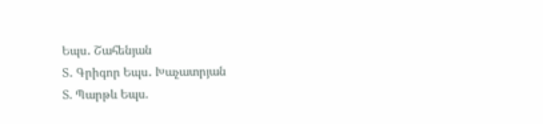Եպս․ Շահենյան
Տ․ Գրիգոր Եպս․ Խաչատրյան
Տ. Պարթև Եպս.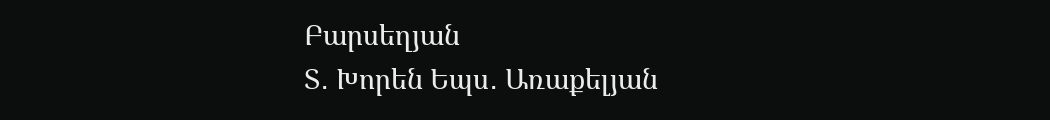Բարսեղյան
Տ․ Խորեն Եպս․ Առաքելյան